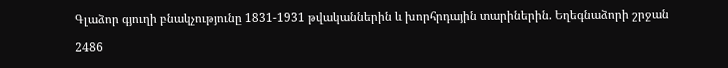Գլաձոր գյուղի բնակչությունը 1831-1931 թվականներին և խորհրդային տարիներին. Եղեգնաձորի շրջան

2486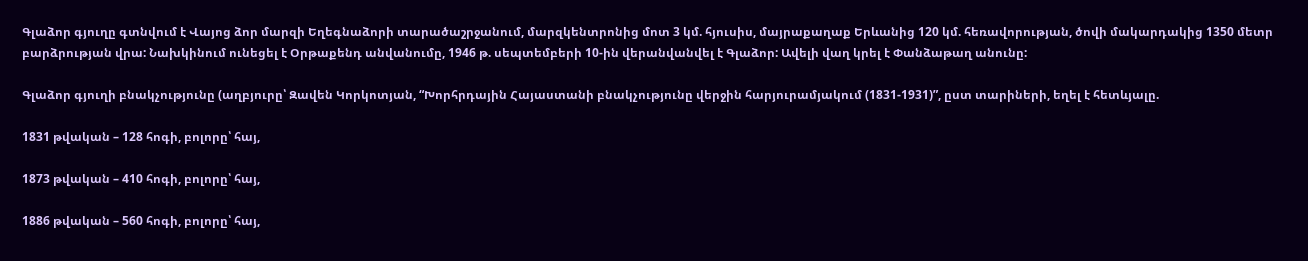Գլաձոր գյուղը գտնվում է Վայոց ձոր մարզի Եղեգնաձորի տարածաշրջանում, մարզկենտրոնից մոտ 3 կմ. հյուսիս, մայրաքաղաք Երևանից 120 կմ. հեռավորության, ծովի մակարդակից 1350 մետր բարձրության վրա: Նախկինում ունեցել է Օրթաքենդ անվանումը, 1946 թ. սեպտեմբերի 10-ին վերանվանվել է Գլաձոր: Ավելի վաղ կրել է Փանձաթաղ անունը:

Գլաձոր գյուղի բնակչությունը (աղբյուրը՝ Զավեն Կորկոտյան, “Խորհրդային Հայաստանի բնակչությունը վերջին հարյուրամյակում (1831-1931)”, ըստ տարիների, եղել է հետևյալը.

1831 թվական – 128 հոգի, բոլորը՝ հայ,

1873 թվական – 410 հոգի, բոլորը՝ հայ,

1886 թվական – 560 հոգի, բոլորը՝ հայ,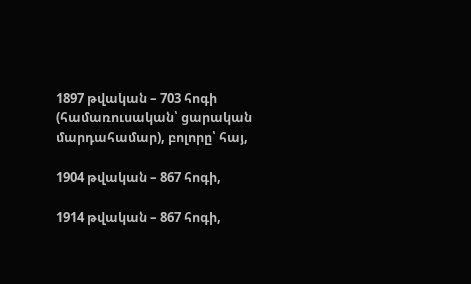1897 թվական – 703 հոգի (համառուսական՝ ցարական մարդահամար), բոլորը՝ հայ,

1904 թվական – 867 հոգի,

1914 թվական – 867 հոգի,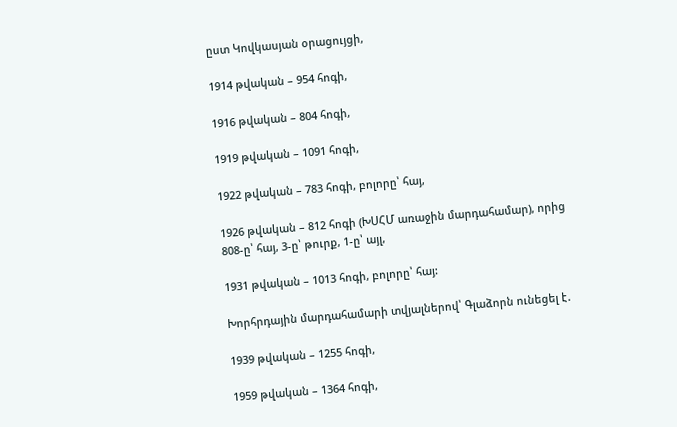ըստ Կովկասյան օրացույցի,

1914 թվական – 954 հոգի,

1916 թվական – 804 հոգի,

1919 թվական – 1091 հոգի,

1922 թվական – 783 հոգի, բոլորը՝ հայ,

1926 թվական – 812 հոգի (ԽՍՀՄ առաջին մարդահամար), որից 808-ը՝ հայ, 3-ը՝ թուրք, 1-ը՝ այլ,

1931 թվական – 1013 հոգի, բոլորը՝ հայ:

Խորհրդային մարդահամարի տվյալներով՝ Գլաձորն ունեցել է․

1939 թվական – 1255 հոգի,

1959 թվական – 1364 հոգի,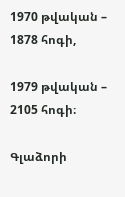1970 թվական – 1878 հոգի,

1979 թվական – 2105 հոգի։

Գլաձորի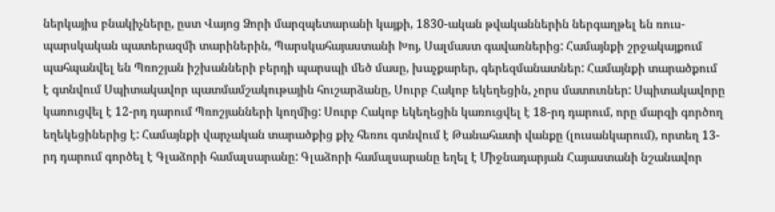ներկայիս բնակիչները, ըստ Վայոց Ձորի մարզպետարանի կայքի, 1830-ական թվականներին ներգաղթել են ռուս-պարսկական պատերազմի տարիներին, Պարսկահայաստանի Խոյ, Սալմաստ գավառներից: Համայնքի շրջակայքում պահպանվել են Պռոշյան իշխանների բերդի պարսպի մեծ մասը, խաչքարեր, գերեզմանատներ: Համայնքի տարածքում է գտնվում Սպիտակավոր պատմամշակութային հուշարձանը, Սուրբ Հակոբ եկեղեցին, չորս մատուռներ: Սպիտակավորը կառուցվել է 12-րդ դարում Պռոշյանների կողմից: Սուրբ Հակոբ եկեղեցին կառուցվել է 18-րդ դարում, որը մարզի գործող եղեկեցիներից է: Համայնքի վարչական տարածքից քիչ հեռու գտնվում է Թանահատի վանքը (լուսանկարում), որտեղ 13-րդ դարում գործել է Գլաձորի համալսարանը: Գլաձորի համալսարանը եղել է Միջնադարյան Հայաստանի նշանավոր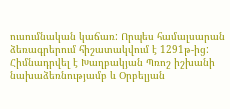ուսումնական կաճառ: Որպես համալսարան ձեռագրերում հիշատակվում է 1291թ-ից: Հիմնադրվել է Խաղբակյան Պռոշ իշխանի նախաձեռնությամբ և Օրբելյան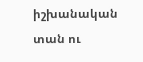իշխանական տան ու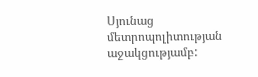Սյունաց մետրոպոլիտության աջակցությամբ: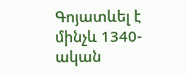Գոյատևել է մինչև 1340-ական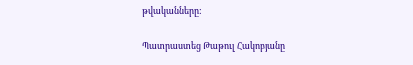թվականները:

Պատրաստեց Թաթուլ Հակոբյանը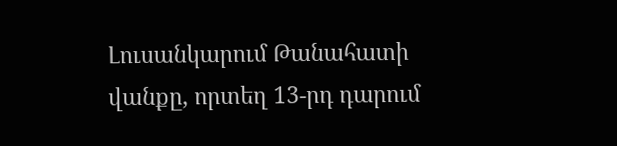Լուսանկարում Թանահատի վանքը, որտեղ 13-րդ դարում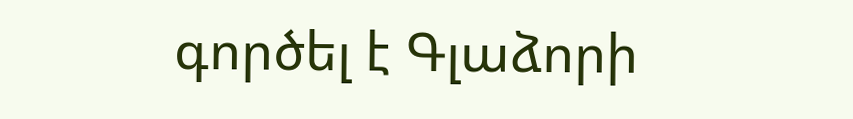գործել է Գլաձորի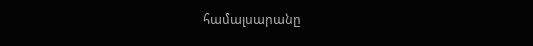համալսարանը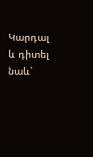Կարդալ և դիտել նաև՝